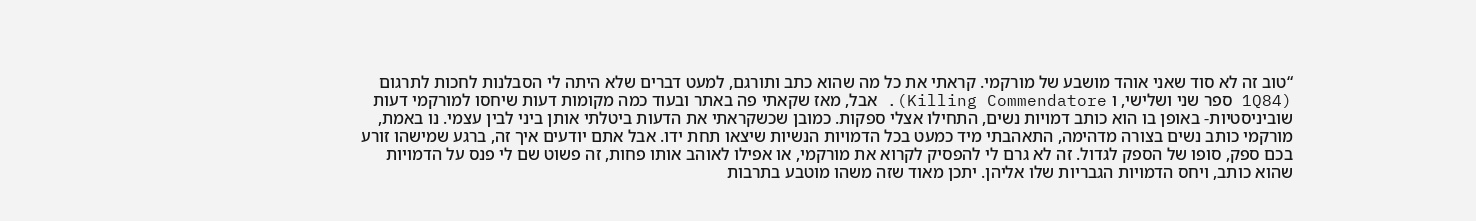“טוב זה לא סוד שאני אוהד מושבע של מורקמי. קראתי את כל מה שהוא כתב ותורגם, למעט דברים שלא היתה לי הסבלנות לחכות לתרגום (1Q84 ספר שני ושלישי, ו Killing Commendatore). אבל, מאז שקאתי פה באתר ובעוד כמה מקומות דעות שיחסו למורקמי דעות שוביניסטיות- באופן בו הוא כותב דמויות נשים, התחילו אצלי ספקות. כמובן שכשקראתי את הדעות ביטלתי אותן ביני לבין עצמי. נו באמת, מורקמי כותב נשים בצורה מדהימה, התאהבתי מיד כמעט בכל הדמויות הנשיות שיצאו תחת ידו. אבל אתם יודעים איך זה, ברגע שמישהו זורע בכם ספק, סופו של הספק לגדול. זה לא גרם לי להפסיק לקרוא את מורקמי, או אפילו לאוהב אותו פחות, זה פשוט שם לי פנס על הדמויות שהוא כותב, ויחס הדמויות הגבריות שלו אליהן. יתכן מאוד שזה משהו מוטבע בתרבות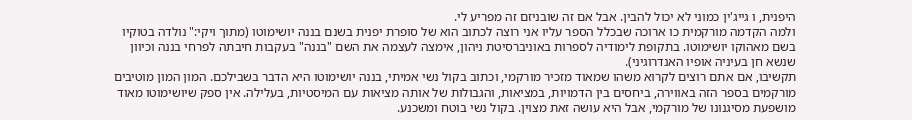היפנית, ו גייג'ין כמוני לא יכול להבין. אבל אם זה שובניזם זה מפריע לי.
ולמה הקדמה מורקמית כו ארוכה שבכלל הספר עליו אני רוצה לכתוב הוא של סופרת יפנית בשנם בננה יושימוטו (מתוך ויקי:" נולדה בטוקיו בשם מאהוקו יושימוטו. בתקופת לימודיה לספרות באוניברסיטת ניהון, אימצה לעצמה את השם "בננה" בעקבות חיבתה לפרחי בננה וכיוון שנשא חן בעיניה אופיו האנדרוגיני).
תקשיבו, אם אתם רוצים לקרוא משהו שמאוד מזכיר מורקמי, וכתוב בקול נשי אמיתי, בננה יושימוטו היא הדבר בשבילכם. המון המון מוטיבים מורקמים בספר הזה באווירה, ביחסים בין הדמויות, במציאות, והגבולות של אותה מציאות עם המיסטיות, בעלילה. אין ספק שיושימוטו מאוד מושפעת מסיגנונו של מורקמי, אבל היא עושה זאת מצוין. בקול נשי בוטח ומשכנע.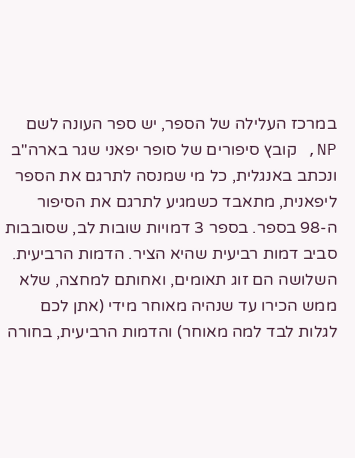במרכז העלילה של הספר, יש ספר העונה לשם NP, קובץ סיפורים של סופר יפאני שגר בארה"ב ונכתב באנגלית, כל מי שמנסה לתרגם את הספר ליפאנית, מתאבד כשמגיע לתרגם את הסיפור ה-98 בספר. בספר 3 דמויות שובות לב, שסובבות סביב דמות רביעית שהיא הציר. הדמות הרביעית. השלושה הם זוג תאומים, ואחותם למחצה, שלא ממש הכירו עד שנהיה מאוחר מידי (אתן לכם לגלות לבד למה מאוחר) והדמות הרביעית, בחורה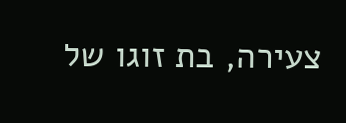צעירה, בת זוגו של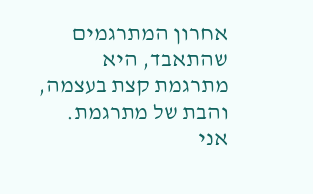אחרון המתרגמים שהתאבד, היא מתרגמת קצת בעצמה, והבת של מתרגמת.
אני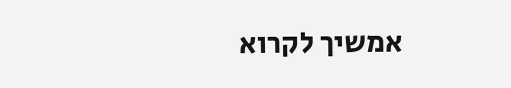אמשיך לקרוא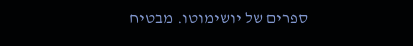ספרים של יושימוטו. מבטיח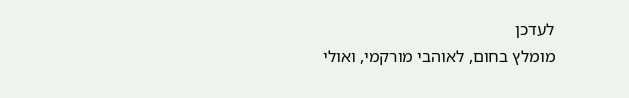לעדכן
מומלץ בחום, לאוהבי מורקמי, ואולי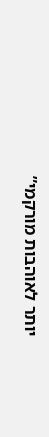יותר לאוהבות מורקמי”